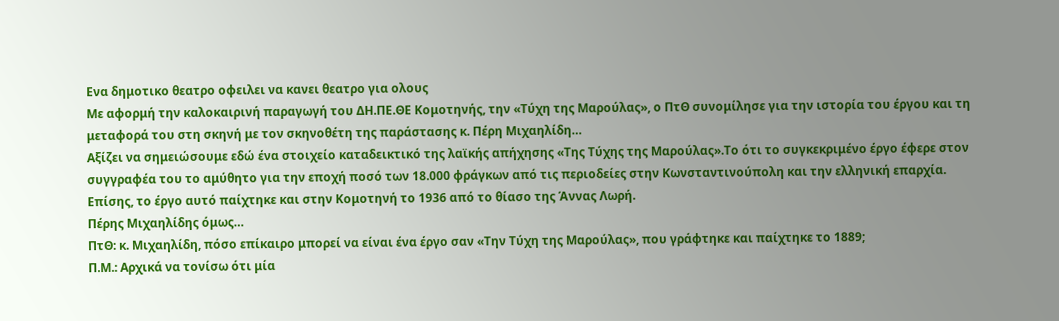Ενα δημοτικο θεατρο οφειλει να κανει θεατρο για ολους
Με αφορμή την καλοκαιρινή παραγωγή του ΔΗ.ΠΕ.ΘΕ Κομοτηνής, την «Τύχη της Μαρούλας», ο ΠτΘ συνομίλησε για την ιστορία του έργου και τη μεταφορά του στη σκηνή με τον σκηνοθέτη της παράστασης κ. Πέρη Μιχαηλίδη…
Αξίζει να σημειώσουμε εδώ ένα στοιχείο καταδεικτικό της λαϊκής απήχησης «Της Τύχης της Μαρούλας».Το ότι το συγκεκριμένο έργο έφερε στον συγγραφέα του το αμύθητο για την εποχή ποσό των 18.000 φράγκων από τις περιοδείες στην Κωνσταντινούπολη και την ελληνική επαρχία. Επίσης, το έργο αυτό παίχτηκε και στην Κομοτηνή το 1936 από το θίασο της Άννας Λωρή.
Πέρης Μιχαηλίδης όμως…
ΠτΘ: κ. Μιχαηλίδη, πόσο επίκαιρο μπορεί να είναι ένα έργο σαν «Την Τύχη της Μαρούλας», που γράφτηκε και παίχτηκε το 1889;
Π.Μ.: Αρχικά να τονίσω ότι μία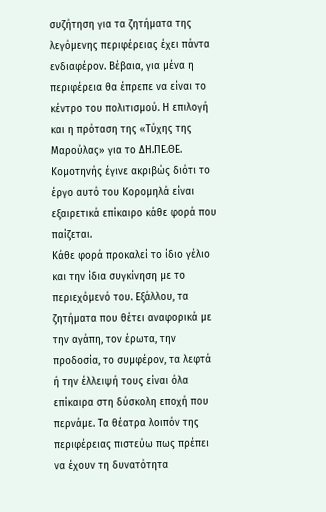συζήτηση για τα ζητήματα της λεγόμενης περιφέρειας έχει πάντα ενδιαφέρον. Βέβαια, για μένα η περιφέρεια θα έπρεπε να είναι το κέντρο του πολιτισμού. Η επιλογή και η πρόταση της «Τύχης της Μαρούλας» για το ΔΗ.ΠΕ.ΘΕ. Κομοτηνής έγινε ακριβώς διότι το έργο αυτό του Κορομηλά είναι εξαιρετικά επίκαιρο κάθε φορά που παίζεται.
Κάθε φορά προκαλεί το ίδιο γέλιο και την ίδια συγκίνηση με το περιεχόμενό του. Εξάλλου, τα ζητήματα που θέτει αναφορικά με την αγάπη, τον έρωτα, την προδοσία, το συμφέρον, τα λεφτά ή την έλλειψή τους είναι όλα επίκαιρα στη δύσκολη εποχή που περνάμε. Τα θέατρα λοιπόν της περιφέρειας πιστεύω πως πρέπει να έχουν τη δυνατότητα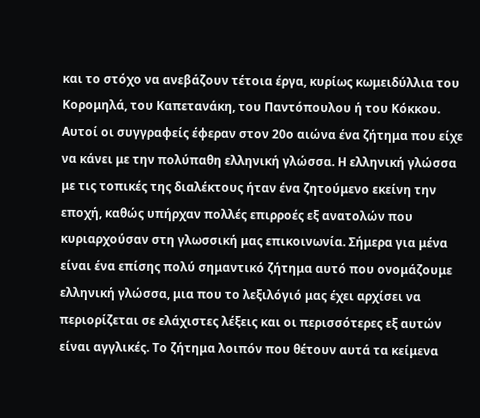και το στόχο να ανεβάζουν τέτοια έργα, κυρίως κωμειδύλλια του Κορομηλά, του Καπετανάκη, του Παντόπουλου ή του Κόκκου. Αυτοί οι συγγραφείς έφεραν στον 20ο αιώνα ένα ζήτημα που είχε να κάνει με την πολύπαθη ελληνική γλώσσα. Η ελληνική γλώσσα με τις τοπικές της διαλέκτους ήταν ένα ζητούμενο εκείνη την εποχή, καθώς υπήρχαν πολλές επιρροές εξ ανατολών που κυριαρχούσαν στη γλωσσική μας επικοινωνία. Σήμερα για μένα είναι ένα επίσης πολύ σημαντικό ζήτημα αυτό που ονομάζουμε ελληνική γλώσσα, μια που το λεξιλόγιό μας έχει αρχίσει να περιορίζεται σε ελάχιστες λέξεις και οι περισσότερες εξ αυτών είναι αγγλικές. Το ζήτημα λοιπόν που θέτουν αυτά τα κείμενα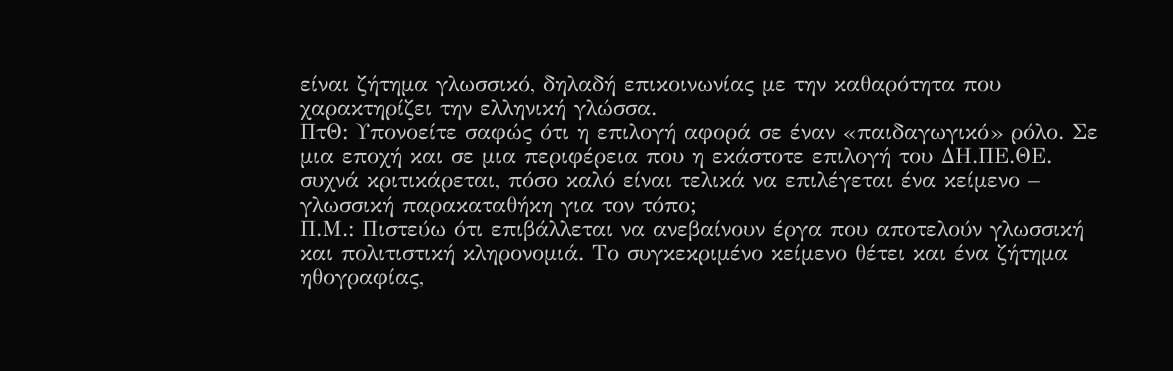είναι ζήτημα γλωσσικό, δηλαδή επικοινωνίας με την καθαρότητα που χαρακτηρίζει την ελληνική γλώσσα.
ΠτΘ: Υπονοείτε σαφώς ότι η επιλογή αφορά σε έναν «παιδαγωγικό» ρόλο. Σε μια εποχή και σε μια περιφέρεια που η εκάστοτε επιλογή του ΔΗ.ΠΕ.ΘΕ. συχνά κριτικάρεται, πόσο καλό είναι τελικά να επιλέγεται ένα κείμενο – γλωσσική παρακαταθήκη για τον τόπο;
Π.Μ.: Πιστεύω ότι επιβάλλεται να ανεβαίνουν έργα που αποτελούν γλωσσική και πολιτιστική κληρονομιά. Το συγκεκριμένο κείμενο θέτει και ένα ζήτημα ηθογραφίας,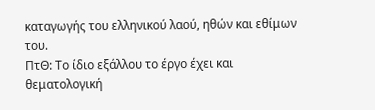καταγωγής του ελληνικού λαού, ηθών και εθίμων του.
ΠτΘ: Το ίδιο εξάλλου το έργο έχει και θεματολογική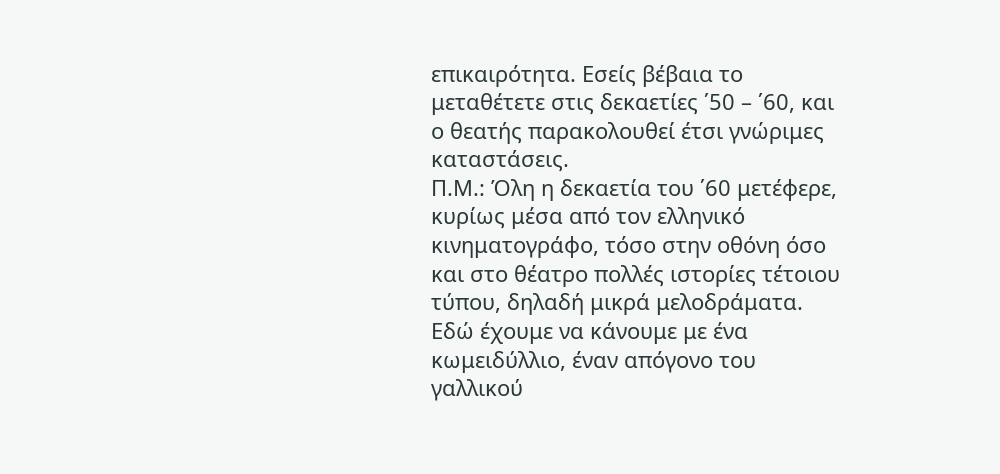επικαιρότητα. Εσείς βέβαια το μεταθέτετε στις δεκαετίες ΄50 – ΄60, και ο θεατής παρακολουθεί έτσι γνώριμες καταστάσεις.
Π.Μ.: Όλη η δεκαετία του ΄60 μετέφερε, κυρίως μέσα από τον ελληνικό κινηματογράφο, τόσο στην οθόνη όσο και στο θέατρο πολλές ιστορίες τέτοιου τύπου, δηλαδή μικρά μελοδράματα. Εδώ έχουμε να κάνουμε με ένα κωμειδύλλιο, έναν απόγονο του γαλλικού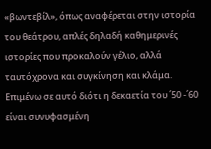«βωντεβίλ», όπως αναφέρεται στην ιστορία του θεάτρου, απλές δηλαδή καθημερινές ιστορίες που προκαλούν γέλιο, αλλά ταυτόχρονα και συγκίνηση και κλάμα. Επιμένω σε αυτό διότι η δεκαετία του ΄50 -΄60 είναι συνυφασμένη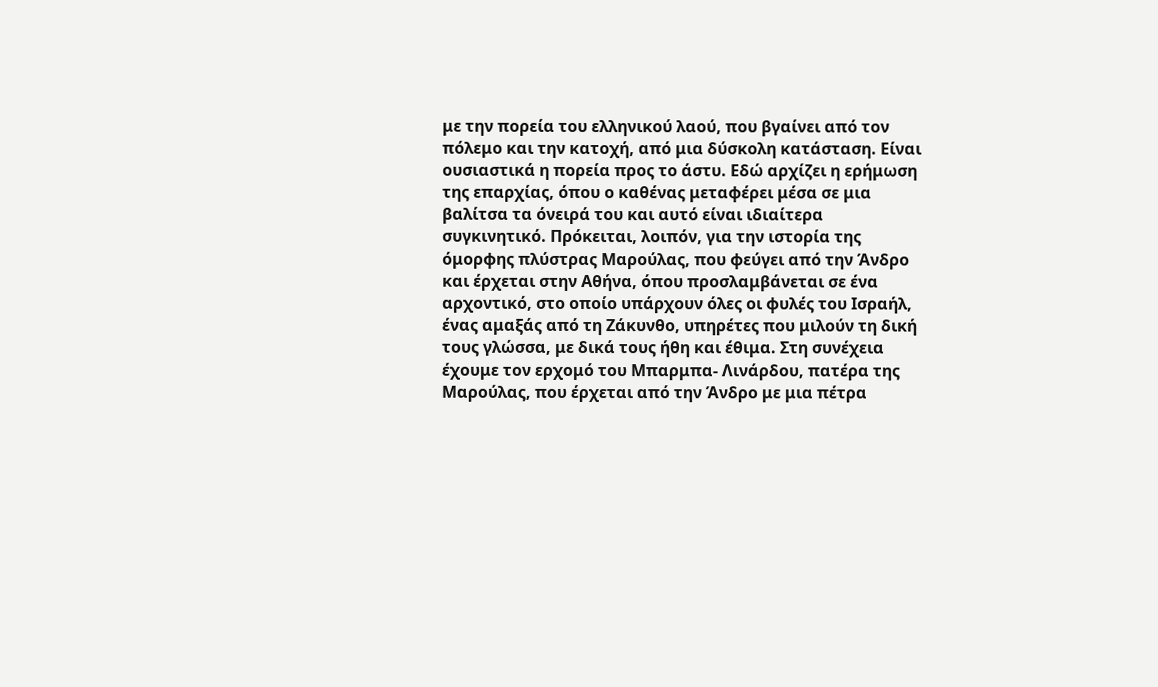με την πορεία του ελληνικού λαού, που βγαίνει από τον πόλεμο και την κατοχή, από μια δύσκολη κατάσταση. Είναι ουσιαστικά η πορεία προς το άστυ. Εδώ αρχίζει η ερήμωση της επαρχίας, όπου ο καθένας μεταφέρει μέσα σε μια βαλίτσα τα όνειρά του και αυτό είναι ιδιαίτερα συγκινητικό. Πρόκειται, λοιπόν, για την ιστορία της όμορφης πλύστρας Μαρούλας, που φεύγει από την Άνδρο και έρχεται στην Αθήνα, όπου προσλαμβάνεται σε ένα αρχοντικό, στο οποίο υπάρχουν όλες οι φυλές του Ισραήλ, ένας αμαξάς από τη Ζάκυνθο, υπηρέτες που μιλούν τη δική τους γλώσσα, με δικά τους ήθη και έθιμα. Στη συνέχεια έχουμε τον ερχομό του Μπαρμπα- Λινάρδου, πατέρα της Μαρούλας, που έρχεται από την Άνδρο με μια πέτρα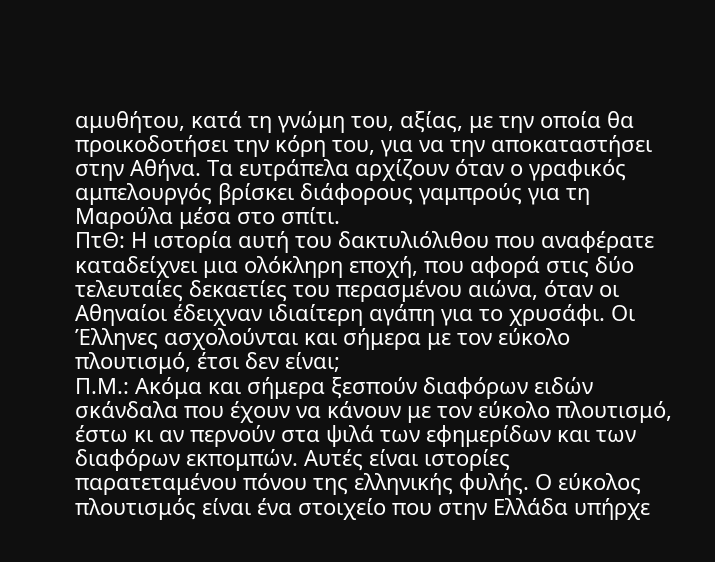αμυθήτου, κατά τη γνώμη του, αξίας, με την οποία θα προικοδοτήσει την κόρη του, για να την αποκαταστήσει στην Αθήνα. Τα ευτράπελα αρχίζουν όταν ο γραφικός αμπελουργός βρίσκει διάφορους γαμπρούς για τη Μαρούλα μέσα στο σπίτι.
ΠτΘ: Η ιστορία αυτή του δακτυλιόλιθου που αναφέρατε καταδείχνει μια ολόκληρη εποχή, που αφορά στις δύο τελευταίες δεκαετίες του περασμένου αιώνα, όταν οι Αθηναίοι έδειχναν ιδιαίτερη αγάπη για το χρυσάφι. Οι Έλληνες ασχολούνται και σήμερα με τον εύκολο πλουτισμό, έτσι δεν είναι;
Π.Μ.: Ακόμα και σήμερα ξεσπούν διαφόρων ειδών σκάνδαλα που έχουν να κάνουν με τον εύκολο πλουτισμό, έστω κι αν περνούν στα ψιλά των εφημερίδων και των διαφόρων εκπομπών. Αυτές είναι ιστορίες παρατεταμένου πόνου της ελληνικής φυλής. Ο εύκολος πλουτισμός είναι ένα στοιχείο που στην Ελλάδα υπήρχε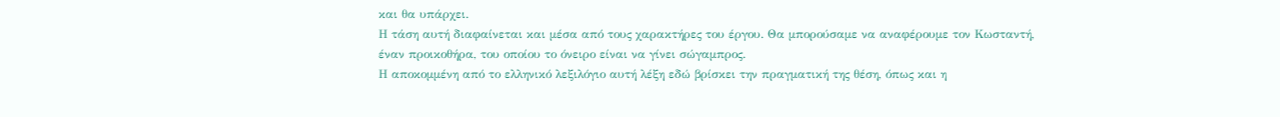και θα υπάρχει.
Η τάση αυτή διαφαίνεται και μέσα από τους χαρακτήρες του έργου. Θα μπορούσαμε να αναφέρουμε τον Κωσταντή, έναν προικοθήρα, του οποίου το όνειρο είναι να γίνει σώγαμπρος.
Η αποκομμένη από το ελληνικό λεξιλόγιο αυτή λέξη εδώ βρίσκει την πραγματική της θέση, όπως και η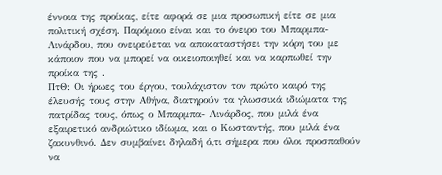έννοια της προίκας, είτε αφορά σε μια προσωπική είτε σε μια πολιτική σχέση. Παρόμοιο είναι και το όνειρο του Μπαρμπα- Λινάρδου, που ονειρεύεται να αποκαταστήσει την κόρη του με κάποιον που να μπορεί να οικειοποιηθεί και να καρπωθεί την προίκα της .
ΠτΘ: Οι ήρωες του έργου, τουλάχιστον τον πρώτο καιρό της έλευσής τους στην Αθήνα, διατηρούν τα γλωσσικά ιδιώματα της πατρίδας τους, όπως ο Μπαρμπα- Λινάρδος, που μιλά ένα εξαιρετικό ανδριώτικο ιδίωμα, και ο Κωσταντής, που μιλά ένα ζακυνθινό. Δεν συμβαίνει δηλαδή ό,τι σήμερα που όλοι προσπαθούν να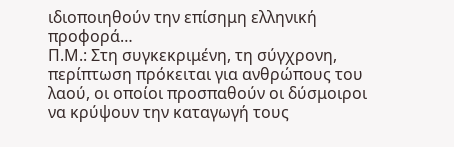ιδιοποιηθούν την επίσημη ελληνική προφορά…
Π.Μ.: Στη συγκεκριμένη, τη σύγχρονη, περίπτωση πρόκειται για ανθρώπους του λαού, οι οποίοι προσπαθούν οι δύσμοιροι να κρύψουν την καταγωγή τους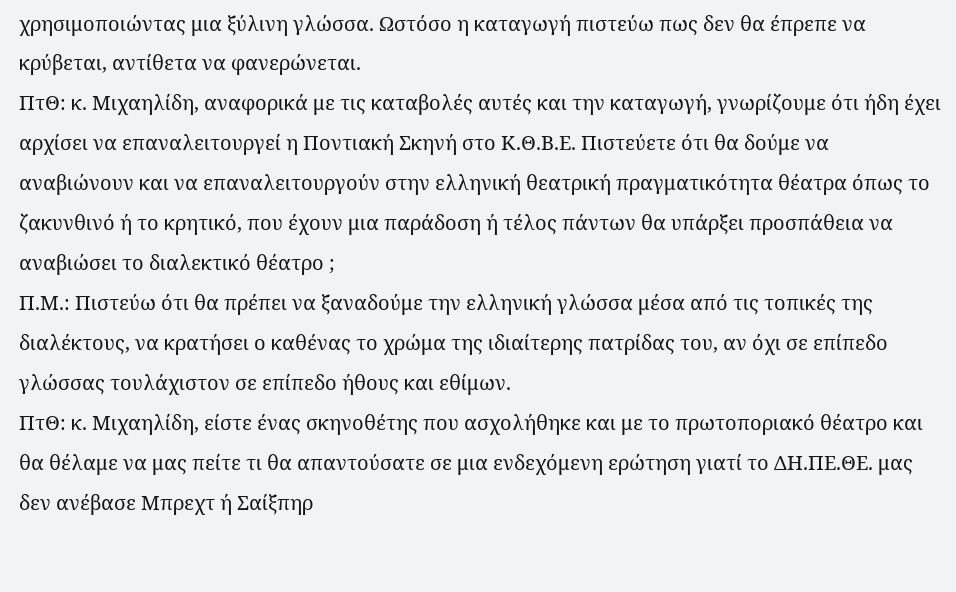χρησιμοποιώντας μια ξύλινη γλώσσα. Ωστόσο η καταγωγή πιστεύω πως δεν θα έπρεπε να κρύβεται, αντίθετα να φανερώνεται.
ΠτΘ: κ. Μιχαηλίδη, αναφορικά με τις καταβολές αυτές και την καταγωγή, γνωρίζουμε ότι ήδη έχει αρχίσει να επαναλειτουργεί η Ποντιακή Σκηνή στο Κ.Θ.Β.Ε. Πιστεύετε ότι θα δούμε να αναβιώνουν και να επαναλειτουργούν στην ελληνική θεατρική πραγματικότητα θέατρα όπως το ζακυνθινό ή το κρητικό, που έχουν μια παράδοση ή τέλος πάντων θα υπάρξει προσπάθεια να αναβιώσει το διαλεκτικό θέατρο ;
Π.Μ.: Πιστεύω ότι θα πρέπει να ξαναδούμε την ελληνική γλώσσα μέσα από τις τοπικές της διαλέκτους, να κρατήσει ο καθένας το χρώμα της ιδιαίτερης πατρίδας του, αν όχι σε επίπεδο γλώσσας τουλάχιστον σε επίπεδο ήθους και εθίμων.
ΠτΘ: κ. Μιχαηλίδη, είστε ένας σκηνοθέτης που ασχολήθηκε και με το πρωτοποριακό θέατρο και θα θέλαμε να μας πείτε τι θα απαντούσατε σε μια ενδεχόμενη ερώτηση γιατί το ΔΗ.ΠΕ.ΘΕ. μας δεν ανέβασε Μπρεχτ ή Σαίξπηρ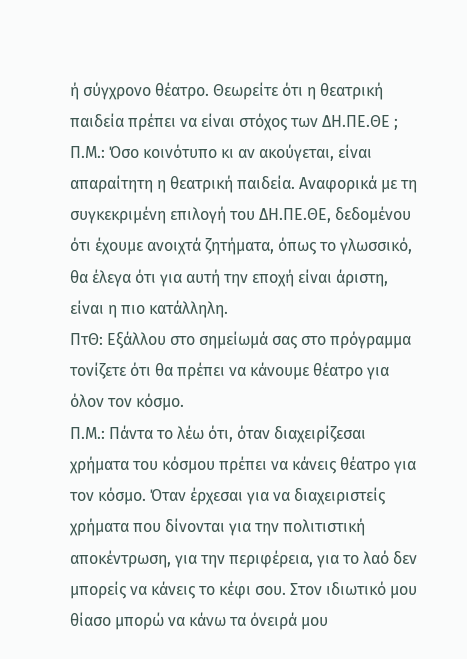ή σύγχρονο θέατρο. Θεωρείτε ότι η θεατρική παιδεία πρέπει να είναι στόχος των ΔΗ.ΠΕ.ΘΕ ;
Π.Μ.: Όσο κοινότυπο κι αν ακούγεται, είναι απαραίτητη η θεατρική παιδεία. Αναφορικά με τη συγκεκριμένη επιλογή του ΔΗ.ΠΕ.ΘΕ, δεδομένου ότι έχουμε ανοιχτά ζητήματα, όπως το γλωσσικό, θα έλεγα ότι για αυτή την εποχή είναι άριστη, είναι η πιο κατάλληλη.
ΠτΘ: Εξάλλου στο σημείωμά σας στο πρόγραμμα τονίζετε ότι θα πρέπει να κάνουμε θέατρο για όλον τον κόσμο.
Π.Μ.: Πάντα το λέω ότι, όταν διαχειρίζεσαι χρήματα του κόσμου πρέπει να κάνεις θέατρο για τον κόσμο. Όταν έρχεσαι για να διαχειριστείς χρήματα που δίνονται για την πολιτιστική αποκέντρωση, για την περιφέρεια, για το λαό δεν μπορείς να κάνεις το κέφι σου. Στον ιδιωτικό μου θίασο μπορώ να κάνω τα όνειρά μου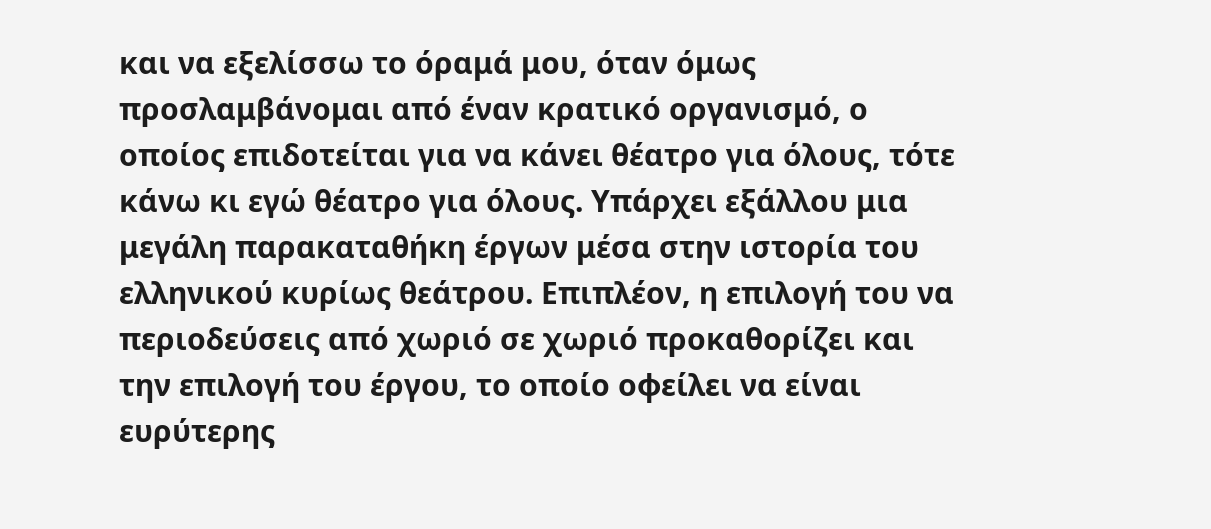και να εξελίσσω το όραμά μου, όταν όμως προσλαμβάνομαι από έναν κρατικό οργανισμό, ο οποίος επιδοτείται για να κάνει θέατρο για όλους, τότε κάνω κι εγώ θέατρο για όλους. Υπάρχει εξάλλου μια μεγάλη παρακαταθήκη έργων μέσα στην ιστορία του ελληνικού κυρίως θεάτρου. Επιπλέον, η επιλογή του να περιοδεύσεις από χωριό σε χωριό προκαθορίζει και την επιλογή του έργου, το οποίο οφείλει να είναι ευρύτερης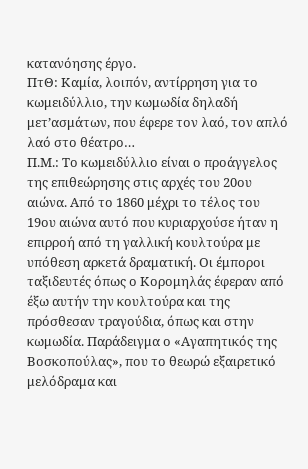κατανόησης έργο.
ΠτΘ: Καμία, λοιπόν, αντίρρηση για το κωμειδύλλιο, την κωμωδία δηλαδή μετ’ασμάτων, που έφερε τον λαό, τον απλό λαό στο θέατρο…
Π.Μ.: Το κωμειδύλλιο είναι ο προάγγελος της επιθεώρησης στις αρχές του 20ου αιώνα. Από το 1860 μέχρι το τέλος του 19ου αιώνα αυτό που κυριαρχούσε ήταν η επιρροή από τη γαλλική κουλτούρα με υπόθεση αρκετά δραματική. Οι έμποροι ταξιδευτές όπως ο Κορομηλάς έφεραν από έξω αυτήν την κουλτούρα και της πρόσθεσαν τραγούδια, όπως και στην κωμωδία. Παράδειγμα ο «Αγαπητικός της Βοσκοπούλας», που το θεωρώ εξαιρετικό μελόδραμα και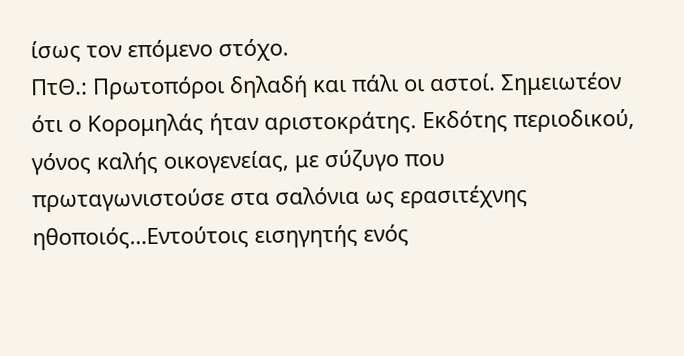ίσως τον επόμενο στόχο.
ΠτΘ.: Πρωτοπόροι δηλαδή και πάλι οι αστοί. Σημειωτέον ότι ο Κορομηλάς ήταν αριστοκράτης. Εκδότης περιοδικού, γόνος καλής οικογενείας, με σύζυγο που πρωταγωνιστούσε στα σαλόνια ως ερασιτέχνης ηθοποιός…Εντούτοις εισηγητής ενός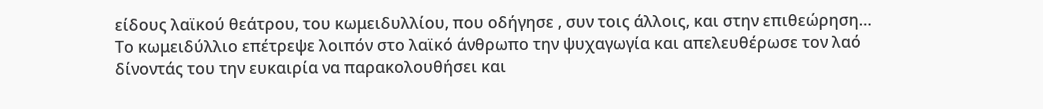είδους λαϊκού θεάτρου, του κωμειδυλλίου, που οδήγησε , συν τοις άλλοις, και στην επιθεώρηση…
Το κωμειδύλλιο επέτρεψε λοιπόν στο λαϊκό άνθρωπο την ψυχαγωγία και απελευθέρωσε τον λαό δίνοντάς του την ευκαιρία να παρακολουθήσει και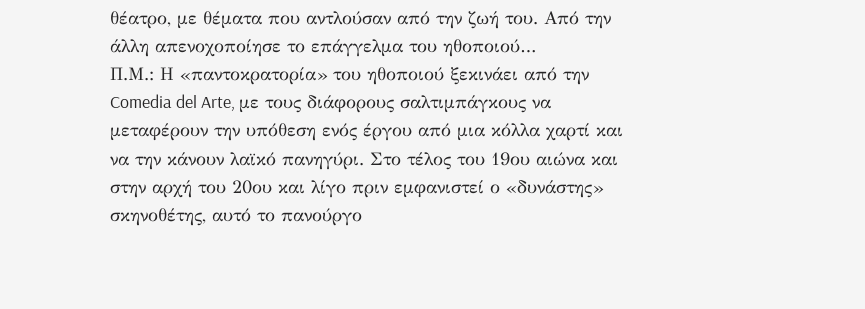θέατρο, με θέματα που αντλούσαν από την ζωή του. Από την άλλη απενοχοποίησε το επάγγελμα του ηθοποιού…
Π.Μ.: Η «παντοκρατορία» του ηθοποιού ξεκινάει από την Comedia del Arte, με τους διάφορους σαλτιμπάγκους να μεταφέρουν την υπόθεση ενός έργου από μια κόλλα χαρτί και να την κάνουν λαϊκό πανηγύρι. Στο τέλος του 19ου αιώνα και στην αρχή του 20ου και λίγο πριν εμφανιστεί ο «δυνάστης» σκηνοθέτης, αυτό το πανούργο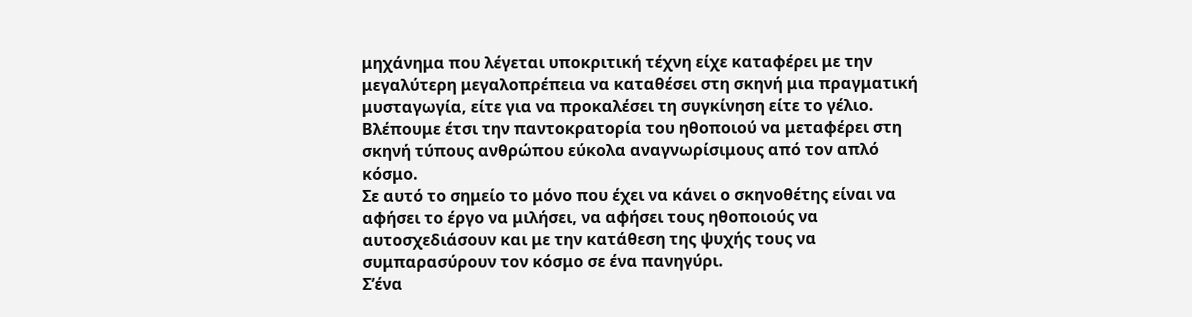μηχάνημα που λέγεται υποκριτική τέχνη είχε καταφέρει με την μεγαλύτερη μεγαλοπρέπεια να καταθέσει στη σκηνή μια πραγματική μυσταγωγία, είτε για να προκαλέσει τη συγκίνηση είτε το γέλιο. Βλέπουμε έτσι την παντοκρατορία του ηθοποιού να μεταφέρει στη σκηνή τύπους ανθρώπου εύκολα αναγνωρίσιμους από τον απλό κόσμο.
Σε αυτό το σημείο το μόνο που έχει να κάνει ο σκηνοθέτης είναι να αφήσει το έργο να μιλήσει, να αφήσει τους ηθοποιούς να αυτοσχεδιάσουν και με την κατάθεση της ψυχής τους να συμπαρασύρουν τον κόσμο σε ένα πανηγύρι.
Σ’ένα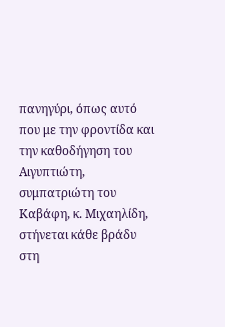πανηγύρι, όπως αυτό που με την φροντίδα και την καθοδήγηση του Αιγυπτιώτη, συμπατριώτη του Καβάφη, κ. Μιχαηλίδη, στήνεται κάθε βράδυ στη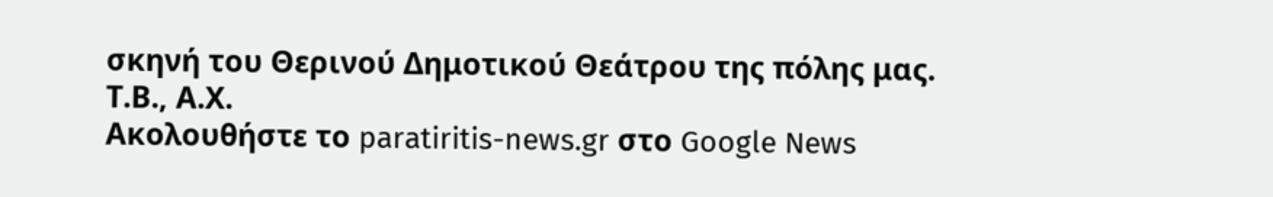σκηνή του Θερινού Δημοτικού Θεάτρου της πόλης μας.
Τ.Β., Α.Χ.
Ακολουθήστε το paratiritis-news.gr στο Google News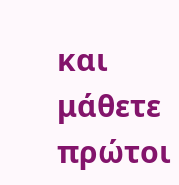και μάθετε πρώτοι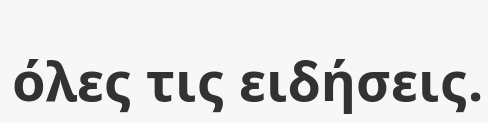όλες τις ειδήσεις.